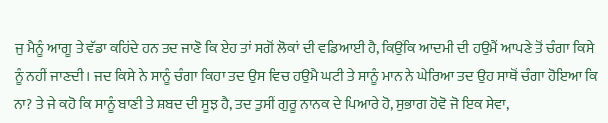ਜੁ ਮੈਨੂੰ ਆਗੂ ਤੇ ਵੱਡਾ ਕਹਿਂਦੇ ਹਨ ਤਦ ਜਾਣੋ ਕਿ ਏਹ ਤਾਂ ਸਗੋਂ ਲੋਕਾਂ ਦੀ ਵਡਿਆਈ ਹੈ, ਕਿਉਂਕਿ ਆਦਮੀ ਦੀ ਹਉਮੈਂ ਆਪਣੇ ਤੋਂ ਚੰਗਾ ਕਿਸੇ ਨੂੰ ਨਹੀਂ ਜਾਣਦੀ। ਜਦ ਕਿਸੇ ਨੇ ਸਾਨੂੰ ਚੰਗਾ ਕਿਹਾ ਤਦ ਉਸ ਵਿਚ ਹਉਮੈ ਘਟੀ ਤੇ ਸਾਨੂੰ ਮਾਨ ਨੇ ਘੇਰਿਆ ਤਦ ਉਹ ਸਾਥੋਂ ਚੰਗਾ ਹੋਇਆ ਕਿ ਨਾ? ਤੇ ਜੇ ਕਹੋ ਕਿ ਸਾਨੂੰ ਬਾਣੀ ਤੇ ਸ਼ਬਦ ਦੀ ਸੂਝ ਹੈ, ਤਦ ਤੁਸੀਂ ਗੁਰੂ ਨਾਨਕ ਦੇ ਪਿਆਰੇ ਹੋ, ਸੁਭਾਗ ਹੋਵੋ ਜੋ ਇਕ ਸੇਵਾ,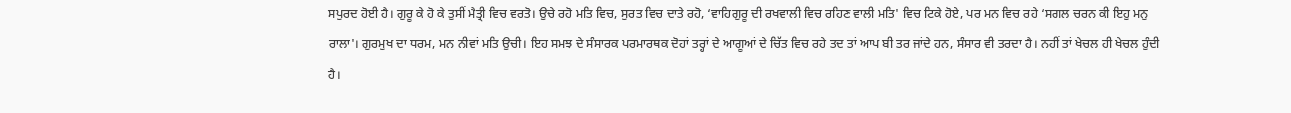ਸਪੁਰਦ ਹੋਈ ਹੈ। ਗੁਰੂ ਕੇ ਹੋ ਕੇ ਤੁਸੀਂ ਮੈਤ੍ਰੀ ਵਿਚ ਵਰਤੋ। ਉਚੇ ਰਹੋ ਮਤਿ ਵਿਚ, ਸੁਰਤ ਵਿਚ ਦਾਤੇ ਰਹੋ, ‘ਵਾਹਿਗੁਰੂ ਦੀ ਰਖਵਾਲੀ ਵਿਚ ਰਹਿਣ ਵਾਲੀ ਮਤਿ' ਵਿਚ ਟਿਕੇ ਹੋਏ, ਪਰ ਮਨ ਵਿਚ ਰਹੇ ‘ਸਗਲ ਚਰਨ ਕੀ ਇਹੁ ਮਨੁ ਰਾਲਾ'। ਗੁਰਮੁਖ ਦਾ ਧਰਮ, ਮਨ ਨੀਵਾਂ ਮਤਿ ਉਚੀ। ਇਹ ਸਮਝ ਦੇ ਸੰਸਾਰਕ ਪਰਮਾਰਥਕ ਦੋਹਾਂ ਤਰ੍ਹਾਂ ਦੇ ਆਗੂਆਂ ਦੇ ਚਿੱਤ ਵਿਚ ਰਹੇ ਤਦ ਤਾਂ ਆਪ ਬੀ ਤਰ ਜਾਂਦੇ ਹਨ, ਸੰਸਾਰ ਵੀ ਤਰਦਾ ਹੈ। ਨਹੀਂ ਤਾਂ ਖੇਚਲ ਹੀ ਖੇਚਲ ਹੁੰਦੀ ਹੈ।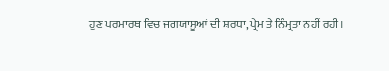ਹੁਣ ਪਰਮਾਰਥ ਵਿਚ ਜਗਯਾਸੂਆਂ ਦੀ ਸ਼ਰਧਾ, ਪ੍ਰੇਮ ਤੇ ਨਿੰਮ੍ਰਤਾ ਨਹੀਂ ਰਹੀ।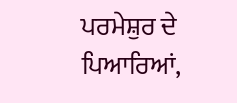ਪਰਮੇਸ਼ੁਰ ਦੇ ਪਿਆਰਿਆਂ,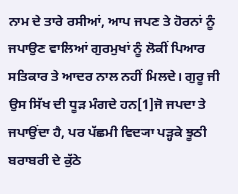ਨਾਮ ਦੇ ਤਾਰੇ ਰਸੀਆਂ, ਆਪ ਜਪਣ ਤੇ ਹੋਰਨਾਂ ਨੂੰ ਜਪਾਉਣ ਵਾਲਿਆਂ ਗੁਰਮੁਖਾਂ ਨੂੰ ਲੋਕੀਂ ਪਿਆਰ ਸਤਿਕਾਰ ਤੇ ਆਦਰ ਨਾਲ ਨਹੀਂ ਮਿਲਦੇ। ਗੁਰੂ ਜੀ ਉਸ ਸਿੱਖ ਦੀ ਧੂੜ ਮੰਗਦੇ ਹਨ[1]ਜੋ ਜਪਦਾ ਤੇ ਜਪਾਉਂਦਾ ਹੈ, ਪਰ ਪੱਛਮੀ ਵਿਦ੍ਯਾ ਪੜ੍ਹਕੇ ਝੂਠੀ ਬਰਾਬਰੀ ਦੇ ਕੁੱਠੇ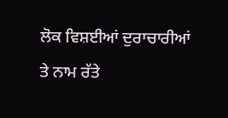ਲੋਕ ਵਿਸ਼ਈਆਂ ਦੁਰਾਚਾਰੀਆਂ ਤੇ ਨਾਮ ਰੱਤੇ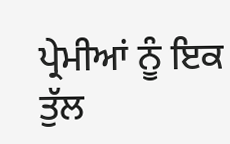ਪ੍ਰੇਮੀਆਂ ਨੂੰ ਇਕ ਤੁੱਲ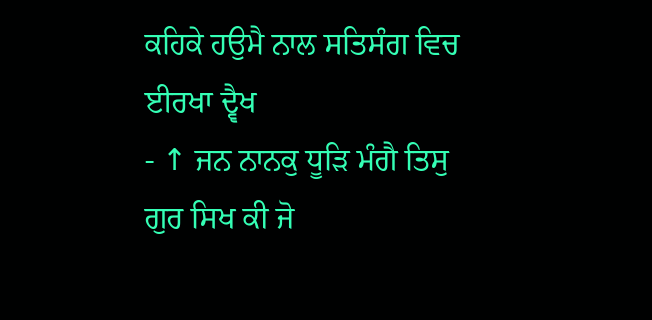ਕਹਿਕੇ ਹਉਮੈ ਨਾਲ ਸਤਿਸੰਗ ਵਿਚ ਈਰਖਾ ਦ੍ਵੈਖ
- ↑ ਜਨ ਨਾਨਕੁ ਧੂੜਿ ਮੰਗੈ ਤਿਸੁ ਗੁਰ ਸਿਖ ਕੀ ਜੋ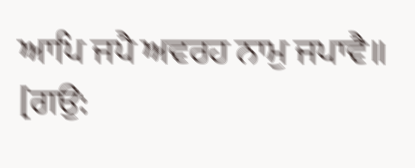ਆਪਿ ਜਪੈ ਅਵਰਹ ਨਾਮੁ ਜਪਾਵੈ॥
[ਗਉ: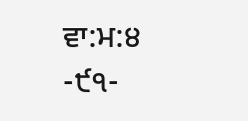ਵਾ:ਮ:੪
-੯੧-